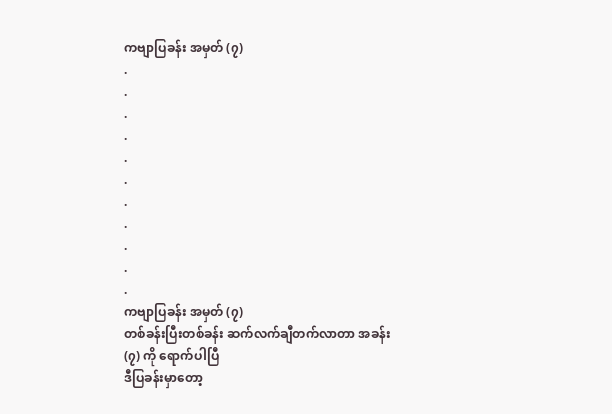ကဗျာပြခန်း အမှတ် (၇)
.
.
.
.
.
.
.
.
.
.
.
ကဗျာပြခန်း အမှတ် (၇)
တစ်ခန်းပြီးတစ်ခန်း ဆက်လက်ချီတက်လာတာ အခန်း (၇) ကို ရောက်ပါပြီ
ဒီပြခန်းမှာတော့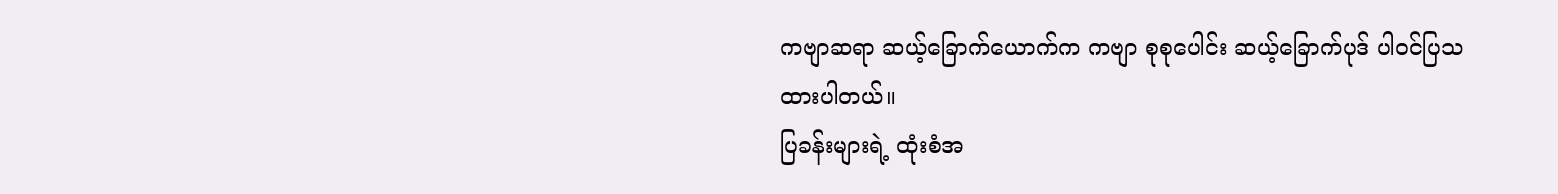ကဗျာဆရာ ဆယ့်ခြောက်ယောက်က ကဗျာ စုစုပေါင်း ဆယ့်ခြောက်ပုဒ် ပါဝင်ပြသထားပါတယ်။
ပြခန်းများရဲ့ ထုံးစံအ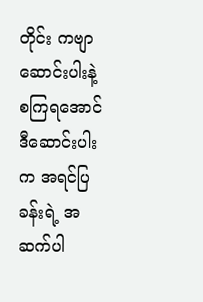တိုင်း ကဗျာဆောင်းပါးနဲ့ စကြရအောင်
ဒီဆောင်းပါးက အရင်ပြခန်းရဲ့ အဆက်ပါ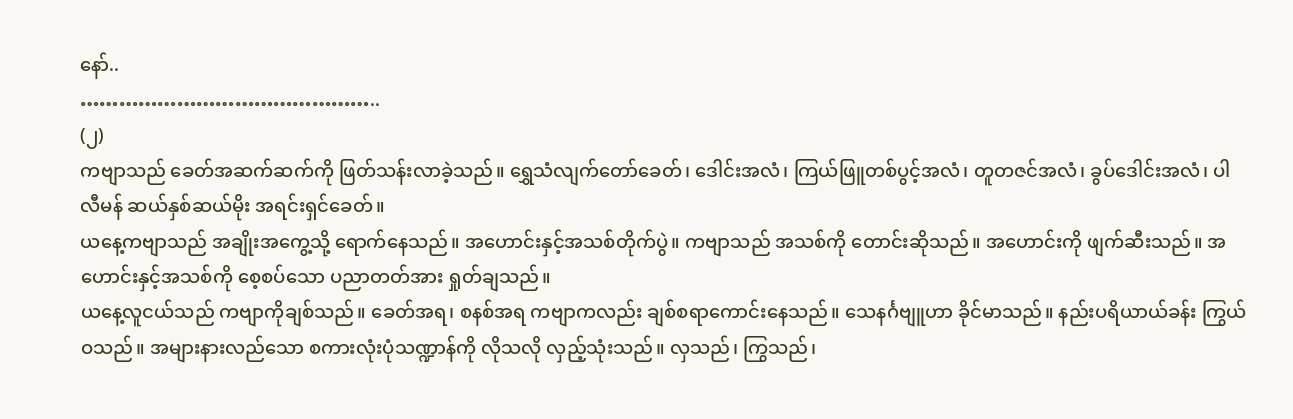နော်..
………………………………………..
(၂)
ကဗျာသည် ခေတ်အဆက်ဆက်ကို ဖြတ်သန်းလာခဲ့သည်။ ရွှေသံလျက်တော်ခေတ်၊ ဒေါင်းအလံ၊ ကြယ်ဖြူတစ်ပွင့်အလံ၊ တူတဇင်အလံ၊ ခွပ်ဒေါင်းအလံ၊ ပါလီမန် ဆယ်နှစ်ဆယ်မိုး အရင်းရှင်ခေတ်။
ယနေ့ကဗျာသည် အချိုးအကွေ့သို့ ရောက်နေသည်။ အဟောင်းနှင့်အသစ်တိုက်ပွဲ။ ကဗျာသည် အသစ်ကို တောင်းဆိုသည်။ အဟောင်းကို ဖျက်ဆီးသည်။ အဟောင်းနှင့်အသစ်ကို စေ့စပ်သော ပညာတတ်အား ရှုတ်ချသည်။
ယနေ့လူငယ်သည် ကဗျာကိုချစ်သည်။ ခေတ်အရ၊ စနစ်အရ ကဗျာကလည်း ချစ်စရာကောင်းနေသည်။ သေနင်္ဂဗျူဟာ ခိုင်မာသည်။ နည်းပရိယာယ်ခန်း ကြွယ်ဝသည်။ အများနားလည်သော စကားလုံးပုံသဏ္ဍာန်ကို လိုသလို လှည့်သုံးသည်။ လှသည်၊ ကြွသည်၊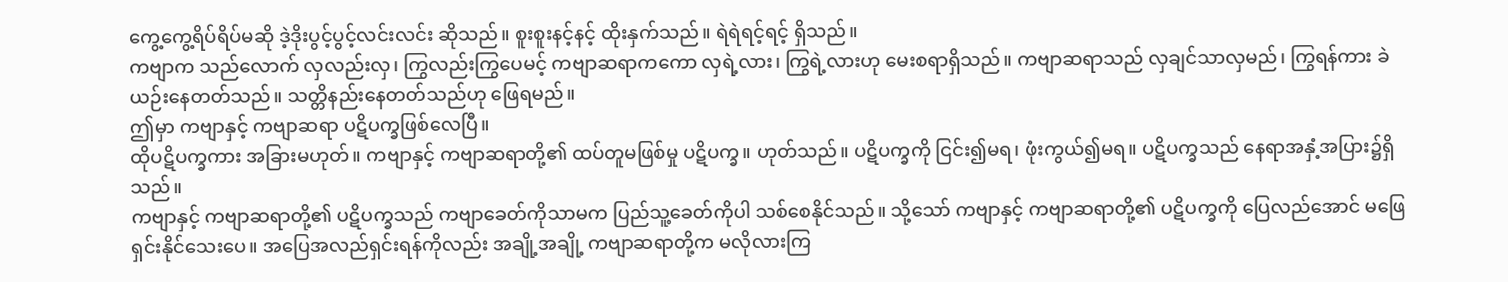ကွေ့ကွေ့ရိပ်ရိပ်မဆို ဒဲ့ဒိုးပွင့်ပွင့်လင်းလင်း ဆိုသည်။ စူးစူးနင့်နင့် ထိုးနှက်သည်။ ရဲရဲရင့်ရင့် ရှိသည်။
ကဗျာက သည်လောက် လှလည်းလှ၊ ကြွလည်းကြွပေမင့် ကဗျာဆရာကကော လှရဲ့လား၊ ကြွရဲ့လားဟု မေးစရာရှိသည်။ ကဗျာဆရာသည် လှချင်သာလှမည်၊ ကြွရန်ကား ခဲယဉ်းနေတတ်သည်။ သတ္တိနည်းနေတတ်သည်ဟု ဖြေရမည်။
ဤမှာ ကဗျာနှင့် ကဗျာဆရာ ပဋိပက္ခဖြစ်လေပြီ။
ထိုပဋိပက္ခကား အခြားမဟုတ်။ ကဗျာနှင့် ကဗျာဆရာတို့၏ ထပ်တူမဖြစ်မှု ပဋိပက္ခ။ ဟုတ်သည်။ ပဋိပက္ခကို ငြင်း၍မရ၊ ဖုံးကွယ်၍မရ။ ပဋိပက္ခသည် နေရာအနှံ့အပြား၌ရှိသည်။
ကဗျာနှင့် ကဗျာဆရာတို့၏ ပဋိပက္ခသည် ကဗျာခေတ်ကိုသာမက ပြည်သူ့ခေတ်ကိုပါ သစ်စေနိုင်သည်။ သို့သော် ကဗျာနှင့် ကဗျာဆရာတို့၏ ပဋိပက္ခကို ပြေလည်အောင် မဖြေရှင်းနိုင်သေးပေ။ အပြေအလည်ရှင်းရန်ကိုလည်း အချို့အချို့ ကဗျာဆရာတို့က မလိုလားကြ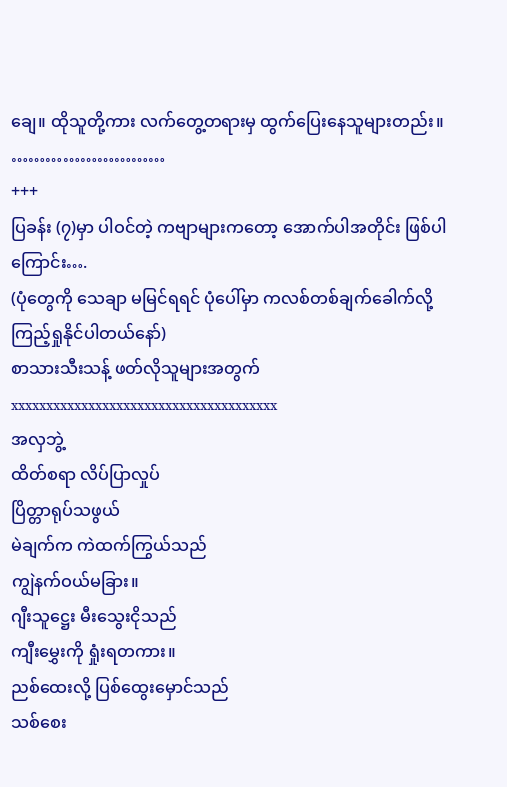ချေ။ ထိုသူတို့ကား လက်တွေ့တရားမှ ထွက်ပြေးနေသူများတည်း။
………………………
+++
ပြခန်း (၇)မှာ ပါဝင်တဲ့ ကဗျာများကတော့ အောက်ပါအတိုင်း ဖြစ်ပါကြောင်း….
(ပုံတွေကို သေချာ မမြင်ရရင် ပုံပေါ်မှာ ကလစ်တစ်ချက်ခေါက်လို့ ကြည့်ရှုနိုင်ပါတယ်နော်)
စာသားသီးသန့် ဖတ်လိုသူများအတွက်
xxxxxxxxxxxxxxxxxxxxxxxxxxxxxxxxxxxxxx
အလှဘွဲ့
ထိတ်စရာ လိပ်ပြာလှုပ်
ပြိတ္တာရုပ်သဖွယ်
မဲချက်က ကဲထက်ကြွယ်သည်
ကျွဲနက်ဝယ်မခြား။
ဂျီးသူဋ္ဌေး မီးသွေးငိုသည်
ကျီးမွှေးကို ရှုံးရတကား။
ညစ်ထေးလို့ ပြစ်ထွေးမှောင်သည်
သစ်စေး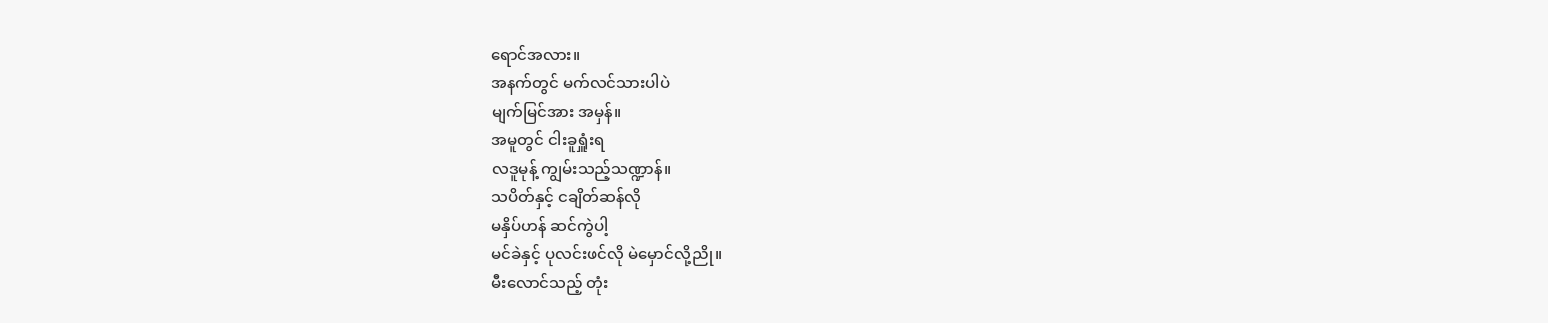ရောင်အလား။
အနက်တွင် မက်လင်သားပါပဲ
မျက်မြင်အား အမှန်။
အမူတွင် ငါးခူရှူံးရ
လဒူမုန့် ကျွမ်းသည့်သဏ္ဍာန်။
သပိတ်နှင့် ငချိတ်ဆန်လို
မနှိပ်ဟန် ဆင်ကွဲပါ့
မင်ခဲနှင့် ပုလင်းဖင်လို မဲမှောင်လို့ညို။
မီးလောင်သည့် တုံး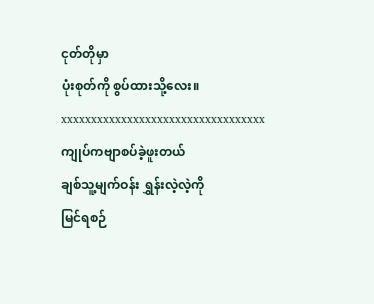ငုတ်တိုမှာ
ပုံးစုတ်ကို စွပ်ထားသို့လေး။
xxxxxxxxxxxxxxxxxxxxxxxxxxxxxxxxxx
ကျုပ်ကဗျာစပ်ခဲ့ဖူးတယ်
ချစ်သူ့မျက်ဝန်း ရွှန်းလဲ့လဲ့ကို
မြင်ရစဉ်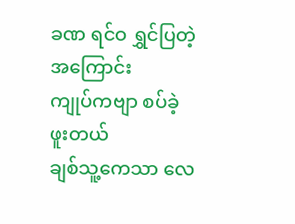ခဏ ရင်ဝ ရွှင်ပြတဲ့အကြောင်း
ကျုပ်ကဗျာ စပ်ခဲ့ဖူးတယ်
ချစ်သူ့ကေသာ လေ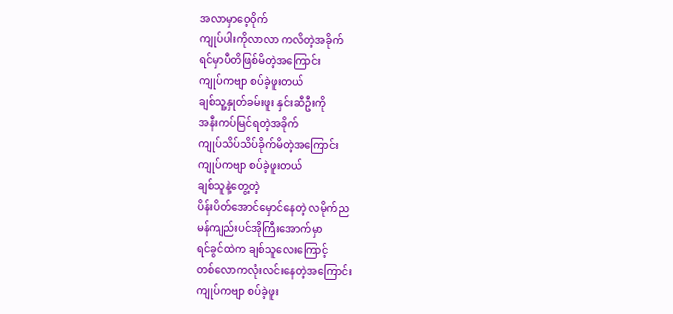အလာမှာဝေ့ဝိုက်
ကျုပ်ပါးကိုလာလာ ကလိတဲ့အခိုက်
ရင်မှာပီတိဖြစ်မိတဲ့အကြောင်း
ကျုပ်ကဗျာ စပ်ခဲ့ဖူးတယ်
ချစ်သူ့နှုတ်ခမ်းဖူး နှင်းဆီဦးကို
အနီးကပ်မြင်ရတဲ့အခိုက်
ကျုပ်သိပ်သိပ်ခိုက်မိတဲ့အကြောင်း
ကျုပ်ကဗျာ စပ်ခဲ့ဖူးတယ်
ချစ်သူနဲ့တွေ့တဲ့
ပိန်းပိတ်အောင်မှောင်နေတဲ့ လမိုက်ည
မန်ကျည်းပင်အိုကြီးအောက်မှာ
ရင်ခွင်ထဲက ချစ်သူလေးကြောင့်
တစ်လောကလုံးလင်းနေတဲ့အကြောင်း
ကျုပ်ကဗျာ စပ်ခဲ့ဖူး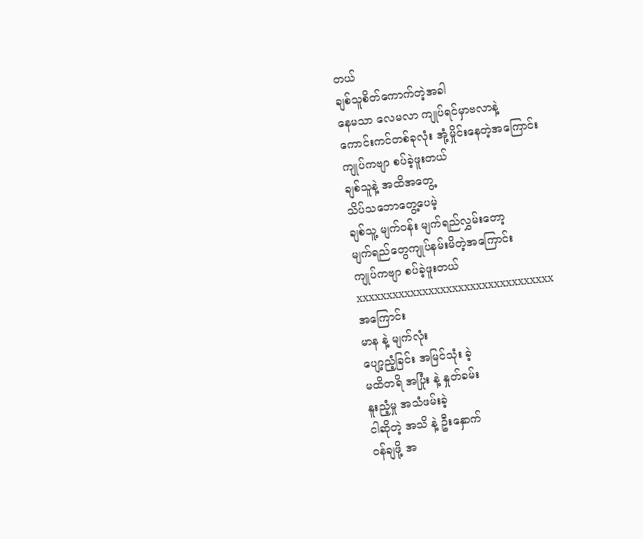တယ်
ချစ်သူစိတ်ကောက်တဲ့အခါ
နေမသာ လေမလာ ကျုပ်ရင်မှာဗလာနဲ့
ကောင်းကင်တစ်ခုလုံး အုံ့မှိုင်းနေတဲ့အကြောင်း
ကျုပ်ကဗျာ စပ်ခဲ့ဖူးတယ်
ချစ်သူနဲ့ အထိအတွေ့
သိပ်သဘောတွေ့ပေမဲ့
ချစ်သူ့ မျက်ဝန်း မျက်ရည်လွှမ်းတော့
မျက်ရည်တွေကျုပ်နမ်းမိတဲ့အကြောင်း
ကျုပ်ကဗျာ စပ်ခဲ့ဖူးတယ်
xxxxxxxxxxxxxxxxxxxxxxxxxxxxxxxxx
အကြောင်း
မာန နဲ့ မျက်လုံး
ပျော့ညံ့ခြင်း အမြင်သုံး ခဲ့
မထိတရိ အပြုံး နဲ့ နှုတ်ခမ်း
နူးညံ့မှု အသံဖမ်းခဲ့
ငါဆိုတဲ့ အသိ နဲ့ ဦးနှောက်
ဝန်ချဖို့ အ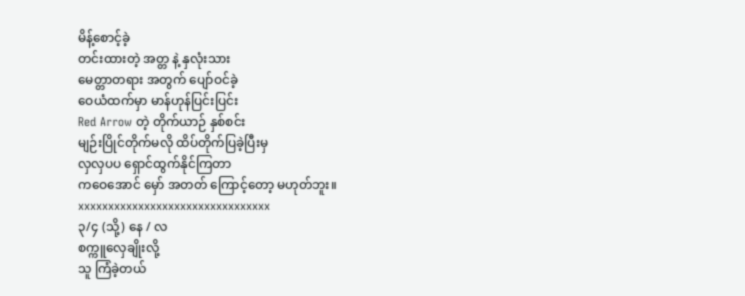မိန့်စောင့်ခဲ့
တင်းထားတဲ့ အတ္တ နဲ့ နှလုံးသား
မေတ္တာတရား အတွက် ပျော်ဝင်ခဲ့
ဝေယံထက်မှာ မာန်ဟုန်ပြင်းပြင်း
Red Arrow တဲ့ တိုက်ယာဉ် နှစ်စင်း
မျဉ်းပြိုင်တိုက်မလို ထိပ်တိုက်ပြခဲ့ပြီးမှ
လှလှပပ ရှောင်ထွက်နိုင်ကြတာ
ကဝေအောင် မှော် အတတ် ကြောင့်တော့ မဟုတ်ဘူး။
xxxxxxxxxxxxxxxxxxxxxxxxxxxxxxxx
၃/၄ (သို့) နေ / လ
စက္ကူလှေချိုးလို့
သူ ကြံခဲ့တယ်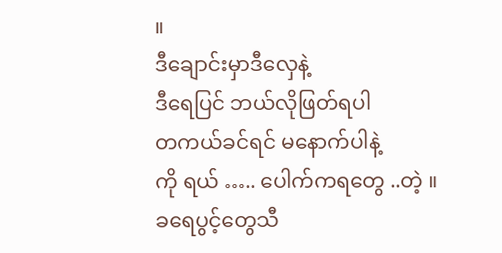။
ဒီချောင်းမှာဒီလှေနဲ့
ဒီရေပြင် ဘယ်လိုဖြတ်ရပါ
တကယ်ခင်ရင် မနောက်ပါနဲ့
ကို ရယ် ….. ပေါက်ကရတွေ ..တဲ့ ။
ခရေပွင့်တွေသီ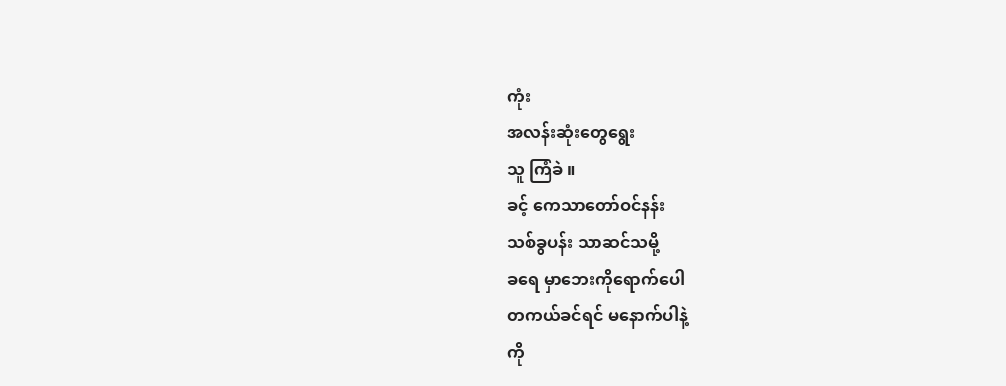ကုံး
အလန်းဆုံးတွေရွေး
သူ ကြံခဲ ။
ခင့် ကေသာတော်ဝင်နန်း
သစ်ခွပန်း သာဆင်သမို့
ခရေ မှာဘေးကိုရောက်ပေါ
တကယ်ခင်ရင် မနောက်ပါနဲ့
ကို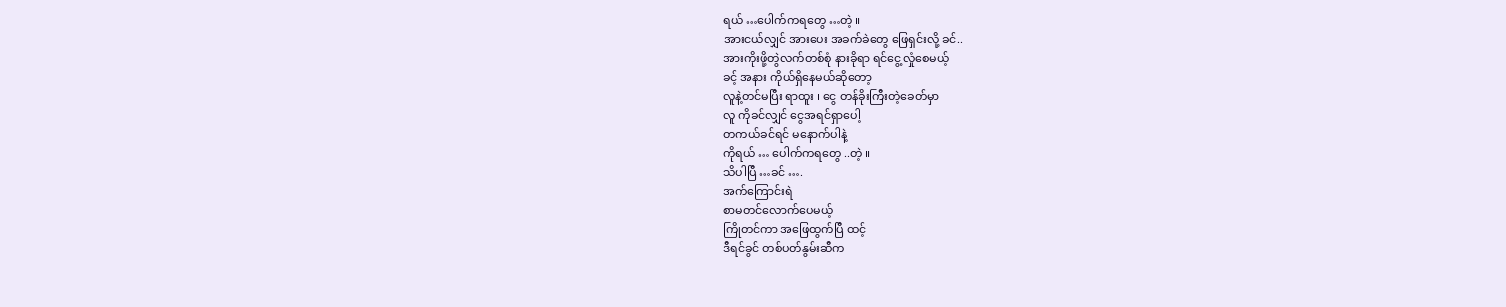ရယ် …ပေါက်ကရတွေ …တဲ့ ။
အားငယ်လျှင် အားပေး အခက်ခဲတွေ ဖြေရှင်းလို့ ခင်..
အားကိုးဖို့တွဲလက်တစ်စုံ နားခိုရာ ရင်ငွေ့လှုံစေမယ့်
ခင့် အနား ကိုယ်ရှိနေမယ်ဆိုတော့
လူနဲ့တင်မပြီး ရာထူး ၊ ငွေ တန်ခိုးကြီးတဲ့ခေတ်မှာ
လူ ကိုခင်လျှင် ငွေအရင်ရှာပေါ့
တကယ်ခင်ရင် မနောက်ပါနဲ့
ကိုရယ် … ပေါက်ကရတွေ ..တဲ့ ။
သိပါပြီ …ခင် ….
အက်ကြောင်းရဲ
စာမတင်လောက်ပေမယ့်
ကြိုတင်ကာ အဖြေထွက်ပြီ ထင့်
ဒီရင်ခွင် တစ်ပတ်နွမ်းဆီက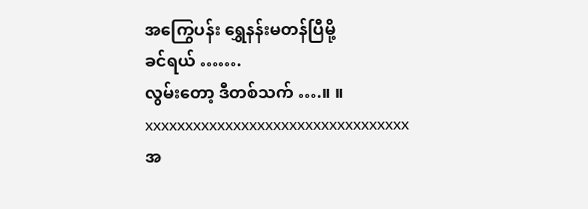အကြွေပန်း ရွှေနန်းမတန်ပြီမို့
ခင်ရယ် …….
လွမ်းတော့ ဒီတစ်သက် ….။ ။
xxxxxxxxxxxxxxxxxxxxxxxxxxxxxxxxx
အ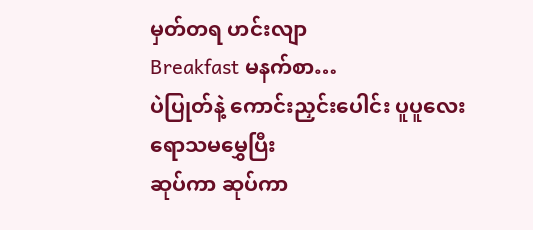မှတ်တရ ဟင်းလျာ
Breakfast မနက်စာ…
ပဲပြုတ်နဲ့ ကောင်းညှင်းပေါင်း ပူပူလေး
ရောသမမွှေပြီး
ဆုပ်ကာ ဆုပ်ကာ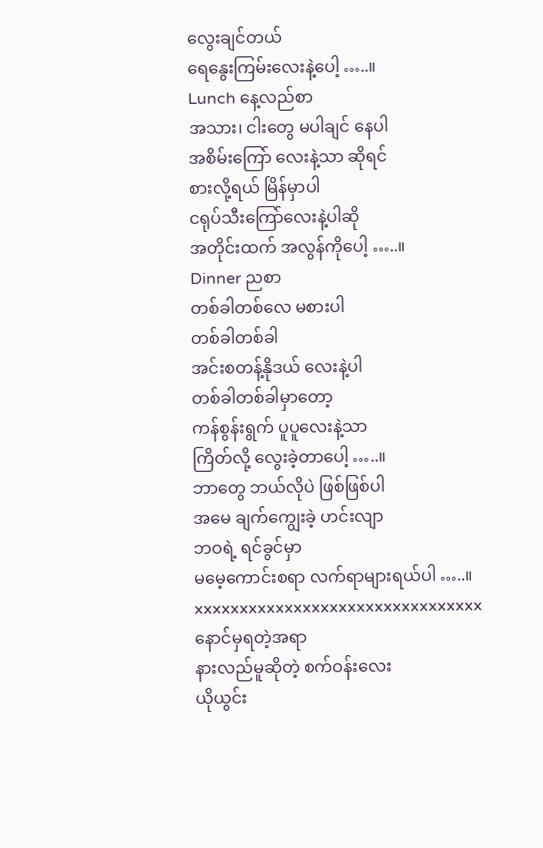လွေးချင်တယ်
ရေနွေးကြမ်းလေးနဲ့ပေါ့ …..။
Lunch နေ့လည်စာ
အသား၊ ငါးတွေ မပါချင် နေပါ
အစိမ်းကြော် လေးနဲ့သာ ဆိုရင်
စားလို့ရယ် မြိန်မှာပါ
ငရုပ်သီးကြော်လေးနဲ့ပါဆို
အတိုင်းထက် အလွန်ကိုပေါ့ …..။
Dinner ညစာ
တစ်ခါတစ်လေ မစားပါ
တစ်ခါတစ်ခါ
အင်းစတန့်နိုဒယ် လေးနဲ့ပါ
တစ်ခါတစ်ခါမှာတော့
ကန်စွန်းရွက် ပူပူလေးနဲ့သာ
ကြိတ်လို့ လွေးခဲ့တာပေါ့ …..။
ဘာတွေ ဘယ်လိုပဲ ဖြစ်ဖြစ်ပါ
အမေ ချက်ကျွေးခဲ့ ဟင်းလျာ
ဘဝရဲ့ ရင်ခွင်မှာ
မမေ့ကောင်းစရာ လက်ရာများရယ်ပါ …..။
xxxxxxxxxxxxxxxxxxxxxxxxxxxxxxxx
နောင်မှရတဲ့အရာ
နားလည်မူဆိုတဲ့ စက်ဝန်းလေး
ယိုယွင်း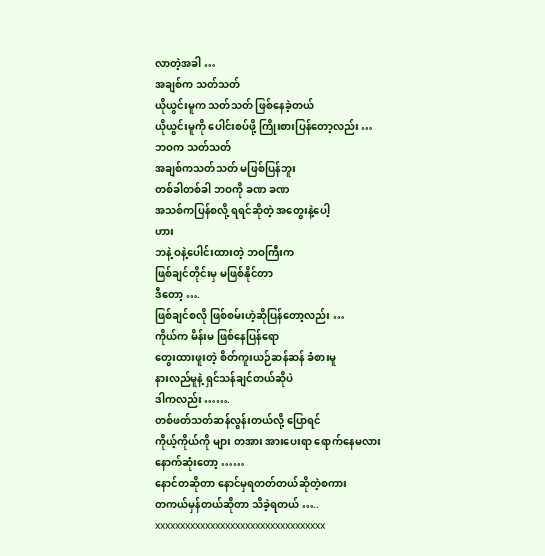လာတဲ့အခါ …
အချစ်က သတ်သတ်
ယိုယွင်းမူက သတ်သတ် ဖြစ်နေခဲ့တယ်
ယိုယွင်းမူကို ပေါင်းစပ်ဖို့ ကြိုးစားပြန်တော့လည်း …
ဘဝက သတ်သတ်
အချစ်ကသတ်သတ် မဖြစ်ပြန်ဘူး
တစ်ခါတစ်ခါ ဘဝကို ခဏ ခဏ
အသစ်ကပြန်စလို့ ရရင်ဆိုတဲ့ အတွေးနဲ့ပေါ့
ဟား
ဘနဲ့ ဝနဲ့ပေါင်းထားတဲ့ ဘဝကြီးက
ဖြစ်ချင်တိုင်းမှ မဖြစ်နိုင်တာ
ဒီတော့ ….
ဖြစ်ချင်စလို ဖြစ်စမ်းဟဲ့ဆိုပြန်တော့လည်း …
ကိုယ်က မိန်းမ ဖြစ်နေပြန်ရော
တွေးထားဖူးတဲ့ စိတ်ကူးယဉ်ဆန်ဆန် ခံစားမူ
နားလည်မူနဲ့ ရှင်သန်ချင်တယ်ဆိုပဲ
ဒါကလည်း …….
တစ်ဖတ်သတ်ဆန်လွန်းတယ်လို့ ပြောရင်
ကိုယ့်ကိုယ်ကို များ တအား အားပေးရာ ရောက်နေမလား
နောက်ဆုံးတော့ ……
နောင်တဆိုတာ နောင်မှရတတ်တယ်ဆိုတဲ့စကား
တကယ်မှန်တယ်ဆိုတာ သိခဲ့ရတယ် …..
xxxxxxxxxxxxxxxxxxxxxxxxxxxxxxxxxx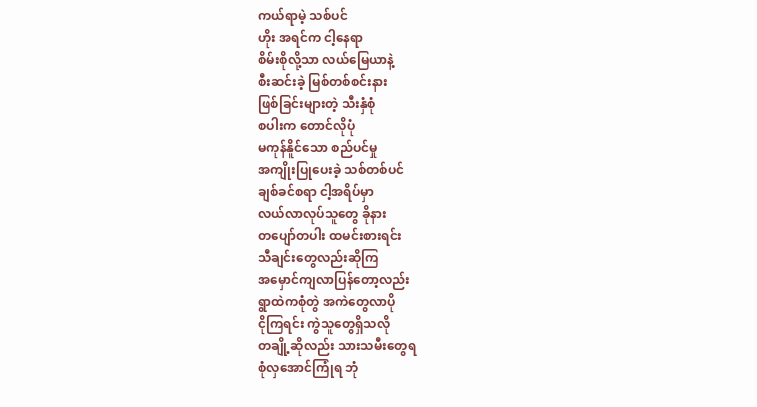ကယ်ရာမဲ့ သစ်ပင်
ဟိုး အရင်က ငါ့နေရာ
စိမ်းစိုလို့သာ လယ်မြေယာနဲ့
စီးဆင်းခဲ့ မြစ်တစ်စင်းနား
ဖြစ်ခြင်းများတဲ့ သီးနှံစုံ
စပါးက တောင်လိုပုံ
မကုန်နိူင်သော စည်ပင်မှု
အကျိုးပြုပေးခဲ့ သစ်တစ်ပင်
ချစ်ခင်စရာ ငါ့အရိပ်မှာ
လယ်လာလုပ်သူတွေ ခိုနား
တပျော်တပါး ထမင်းစားရင်း
သီချင်းတွေလည်းဆိုကြ
အမှောင်ကျလာပြန်တော့လည်း
ရွာထဲကစုံတွဲ အကဲတွေလာပို
ငိုကြရင်း ကွဲသူတွေရှိသလို
တချို့ဆိုလည်း သားသမီးတွေရ
စုံလှအောင်ကြုံရ ဘုံ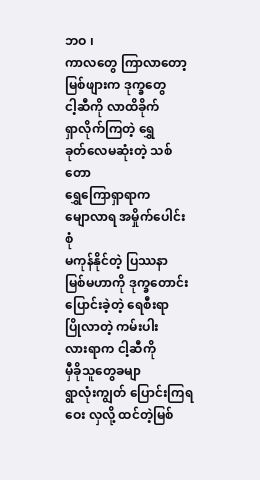ဘဝ ၊
ကာလတွေ ကြာလာတော့
မြစ်ဖျားက ဒုက္ခတွေ
ငါ့ဆီကို လာထိခိုက်
ရှာလိုက်ကြတဲ့ ရွှေ
ခုတ်လေမဆုံးတဲ့ သစ်တော
ရွှေကြောရှာရာက
မျောလာရ အမှိုက်ပေါင်းစုံ
မကုန်နိုင်တဲ့ ပြဿနာ
မြစ်မဟာကို ဒုက္ခတောင်း
ပြောင်းခဲ့တဲ့ ရေစီးရာ
ပြိုလာတဲ့ ကမ်းပါး
လားရာက ငါ့ဆီကို
မှီခိုသူတွေခမျာ
ရွာလုံးကျွတ် ပြောင်းကြရ
ဝေး လှလို့ ထင်တဲ့မြစ်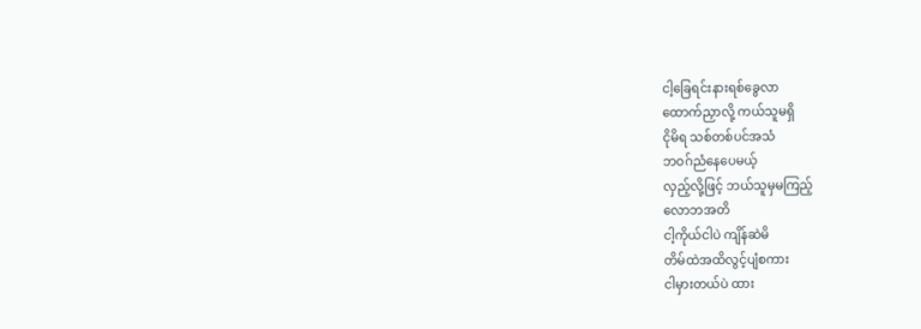ငါ့ခြေရင်းနားရစ်ခွေလာ
ထောက်ညှာလို့ ကယ်သူမရှိ
ငိုမိရ သစ်တစ်ပင်အသံ
ဘဝဂ်ညံနေပေမယ့်
လှည့်လို့ဖြင့် ဘယ်သူမှမကြည့်
လောဘအတိ
ငါ့ကိုယ်ငါပဲ ကျိန်ဆဲမိ
တိမ်ထဲအထိလွင့်ပျံစကား
ငါမှားတယ်ပဲ ထား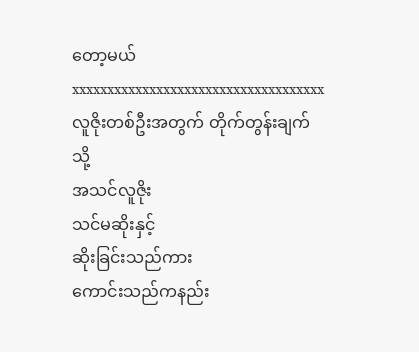တော့မယ်
xxxxxxxxxxxxxxxxxxxxxxxxxxxxxxxxxxxx
လူဇိုးတစ်ဦးအတွက် တိုက်တွန်းချက်
သို့
အသင်လူဇိုး
သင်မဆိုးနှင့်
ဆိုးခြင်းသည်ကား
ကောင်းသည်ကနည်း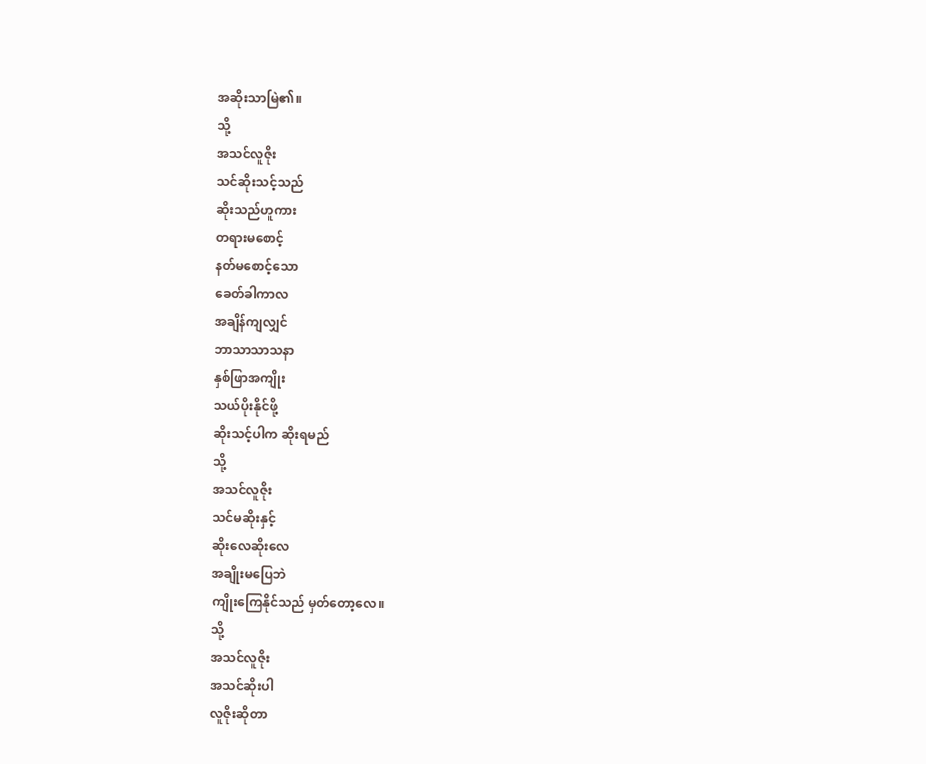အဆိုးသာမြဲ၏။
သို့
အသင်လူဇိုး
သင်ဆိုးသင့်သည်
ဆိုးသည်ဟူကား
တရားမစောင့်
နတ်မစောင့်သော
ခေတ်ခါကာလ
အချိန်ကျလျှင်
ဘာသာသာသနာ
နှစ်ဖြာအကျိုး
သယ်ပိုးနိုင်ဖို့
ဆိုးသင့်ပါက ဆိုးရမည်
သို့
အသင်လူဇိုး
သင်မဆိုးနှင့်
ဆိုးလေဆိုးလေ
အချိုးမပြေဘဲ
ကျိုးကြေနိုင်သည် မှတ်တော့လေ။
သို့
အသင်လူဇိုး
အသင်ဆိုးပါ
လူဇိုးဆိုတာ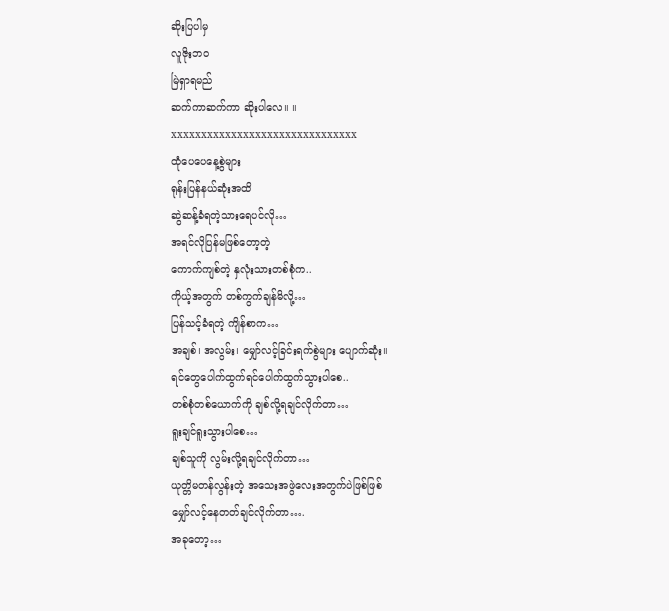ဆိုးပြပါမှ
လူဇိုးဘဝ
မြဲရှာရမည်
ဆက်ကာဆက်ကာ ဆိုးပါလေ။ ။
xxxxxxxxxxxxxxxxxxxxxxxxxxxxxxx
ထုံပေပေနေ့စွဲများ
ရုန်းပြန်နယ်ဆုံးအထိ
ဆွဲဆန့်ခံရတဲ့သားရေပင်လို…
အရင်လိုပြန်မဖြစ်တော့တဲ့
ကောက်ကျစ်တဲ့ နှလုံးသားတစ်စုံက..
ကိုယ့်အတွက် တစ်ကွက်ချန်မိလို့…
ပြန်သင့်ခံရတဲ့ ကျိန်စာက…
အချစ်၊ အလွမ်း၊ မျှော်လင့်ခြင်းရက်စွဲများ ပျောက်ဆုံး။
ရင်တွေပေါက်ထွက်ရင်ပေါက်ထွက်သွားပါစေ..
တစ်စုံတစ်ယောက်ကို ချစ်လို့ရချင်လိုက်တာ…
ရူးချင်ရူးသွားပါစေ…
ချစ်သူကို လွမ်းလို့ရချင်လိုက်တာ…
ယုတ္တိမတန်လွန်းတဲ့ အသေးအဖွဲလေးအတွက်ပဲဖြစ်ဖြစ်
မျှော်လင့်နေတတ်ချင်လိုက်တာ….
အခုတော့…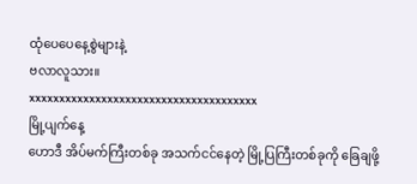ထုံပေပေနေ့စွဲများနဲ့
ဗလာလူသား။
xxxxxxxxxxxxxxxxxxxxxxxxxxxxxxxxxxxxxx
မြို့ပျက်နေ့
ဟောဒီ အိပ်မက်ကြီးတစ်ခု အသက်ငင်နေတဲ့ မြို့ပြကြီးတစ်ခုကို ခြေချဖို့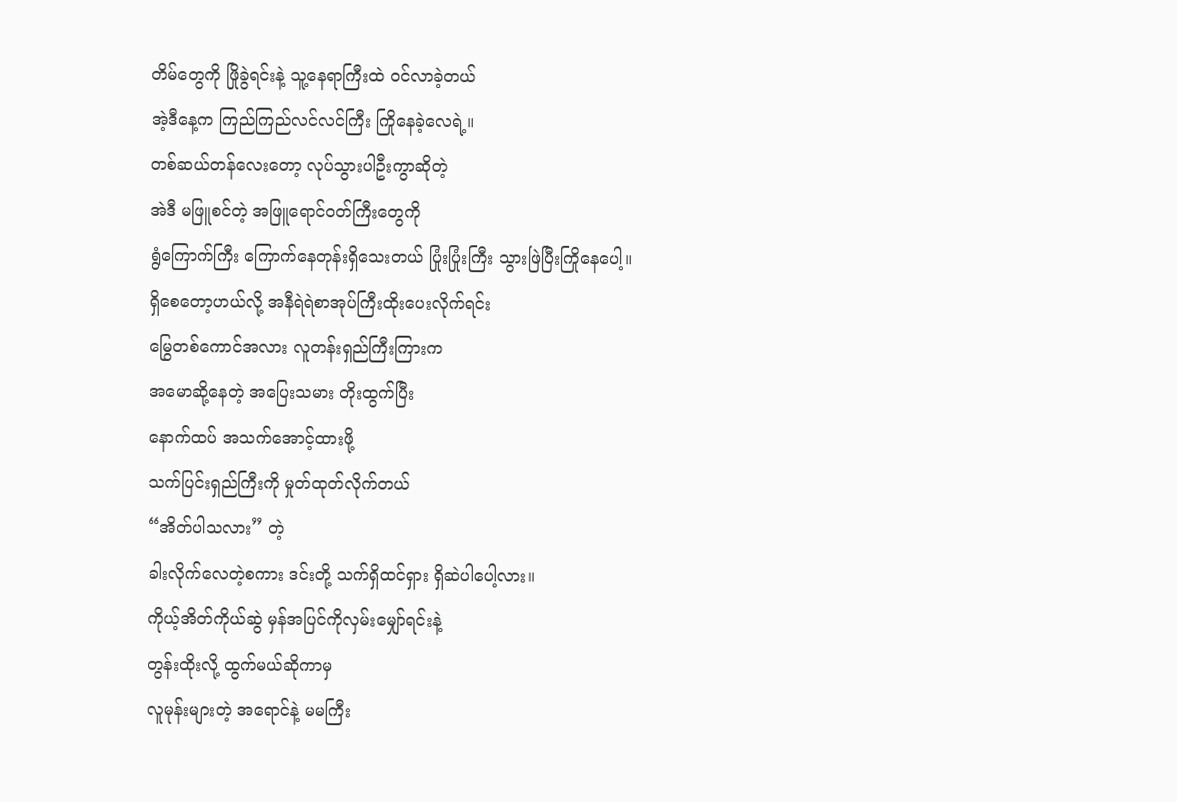တိမ်တွေကို ဖြိုခွဲရင်းနဲ့ သူ့နေရာကြီးထဲ ဝင်လာခဲ့တယ်
အဲ့ဒီနေ့က ကြည်ကြည်လင်လင်ကြီး ကြိုနေခဲ့လေရဲ့။
တစ်ဆယ်တန်လေးတော့ လုပ်သွားပါဦးကွာဆိုတဲ့
အဲဒီ မဖြူစင်တဲ့ အဖြူရောင်ဝတ်ကြီးတွေကို
ရွံကြောက်ကြီး ကြောက်နေတုန်းရှိသေးတယ် ပြုံးပြုံးကြီး သွားဖြဲပြီးကြိုနေပေါ့။
ရှိစေတော့ဟယ်လို့ အနီရဲရဲစာအုပ်ကြီးထိုးပေးလိုက်ရင်း
မြွေတစ်ကောင်အလား လူတန်းရှည်ကြီးကြားက
အမောဆို့နေတဲ့ အပြေးသမား တိုးထွက်ပြီး
နောက်ထပ် အသက်အောင့်ထားဖို့
သက်ပြင်းရှည်ကြီးကို မှုတ်ထုတ်လိုက်တယ်
“အိတ်ပါသလား” တဲ့
ခါးလိုက်လေတဲ့စကား ဒင်းတို့ သက်ရှိထင်ရှား ရှိဆဲပါပေါ့လား။
ကိုယ့်အိတ်ကိုယ်ဆွဲ မှန်အပြင်ကိုလှမ်းမျှော်ရင်းနဲ့
တွန်းထိုးလို့ ထွက်မယ်ဆိုကာမှ
လူမုန်းများတဲ့ အရောင်နဲ့ မမကြီး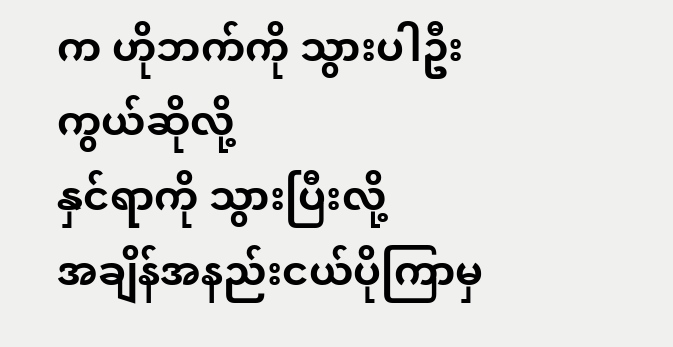က ဟိုဘက်ကို သွားပါဦးကွယ်ဆိုလို့
နှင်ရာကို သွားပြီးလို့
အချိန်အနည်းငယ်ပိုကြာမှ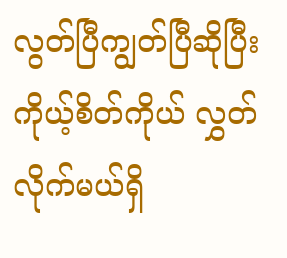လွတ်ပြီကျွတ်ပြီဆိုပြီး
ကိုယ့်စိတ်ကိုယ် လွှတ်လိုက်မယ်ရှိ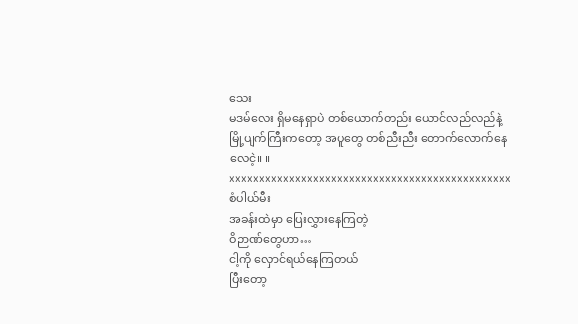သေး
မဒမ်လေး ရှိမနေရှာပဲ တစ်ယောက်တည်း ယောင်လည်လည်နဲ့
မြို့ပျက်ကြီးကတော့ အပူတွေ တစ်ညီးညီး တောက်လောက်နေလေငဲ့။ ။
xxxxxxxxxxxxxxxxxxxxxxxxxxxxxxxxxxxxxxxxxxxxxxx
စံပါယ်မီး
အခန်းထဲမှာ ပြေးလွှားနေကြတဲ့
ဝိဉာဏ်တွေဟာ…
ငါ့ကို လှောင်ရယ်နေကြတယ်
ပြီးတော့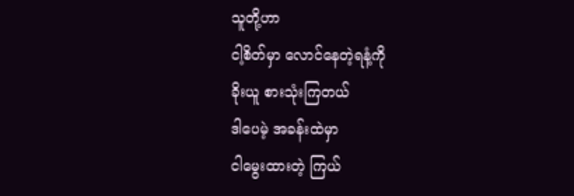သူတို့ဟာ
ငါ့စိတ်မှာ လောင်နေတဲ့ရနံ့ကို
ခိုးယူ စားသုံးကြတယ်
ဒါပေမဲ့ အခန်းထဲမှာ
ငါမွေးထားတဲ့ ကြယ်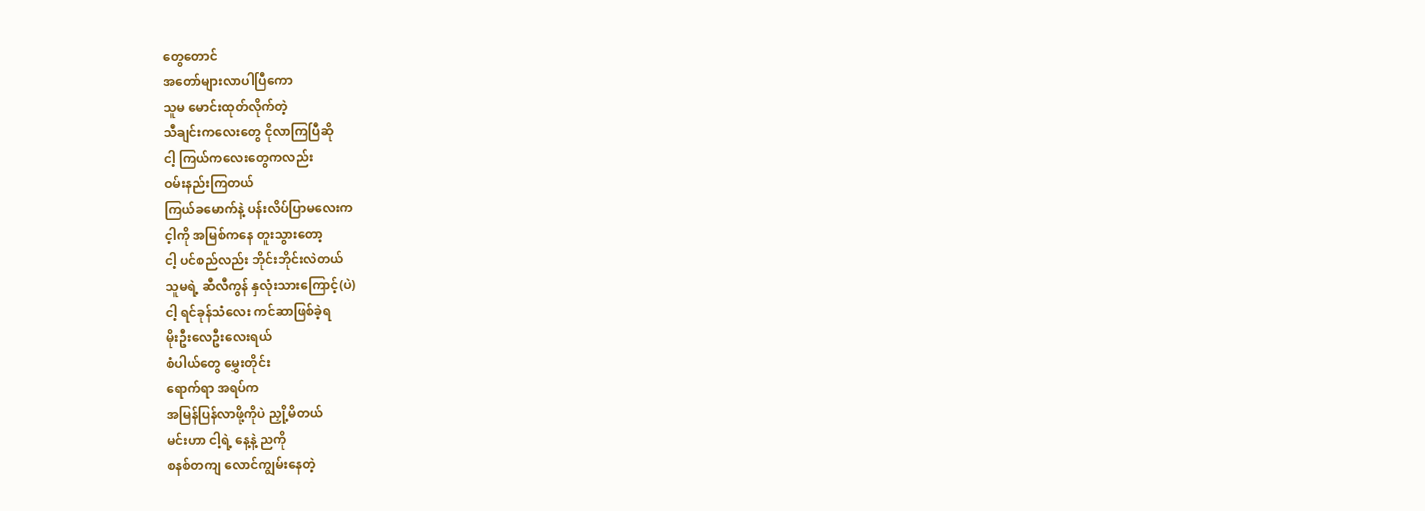တွေတောင်
အတော်များလာပါပြီကော
သူမ မောင်းထုတ်လိုက်တဲ့
သီချင်းကလေးတွေ ငိုလာကြပြီဆို
ငါ့ ကြယ်ကလေးတွေကလည်း
ဝမ်းနည်းကြတယ်
ကြယ်ခမောက်နဲ့ ပန်းလိပ်ပြာမလေးက
င့ါကို အမြစ်ကနေ တူးသွားတော့
ငါ့ ပင်စည်လည်း ဘိုင်းဘိုင်းလဲတယ်
သူမရဲ့ ဆီလီကွန် နှလုံးသားကြောင့်(ပဲ)
ငါ့ ရင်ခုန်သံလေး ကင်ဆာဖြစ်ခဲ့ရ
မိုးဦးလေဦးလေးရယ်
စံပါယ်တွေ မွှေးတိုင်း
ရောက်ရာ အရပ်က
အမြန်ပြန်လာဖို့ကိုပဲ ညှို့မိတယ်
မင်းဟာ ငါ့ရဲ့ နေ့နဲ့ ညကို
စနစ်တကျ လောင်ကျွမ်းနေတဲ့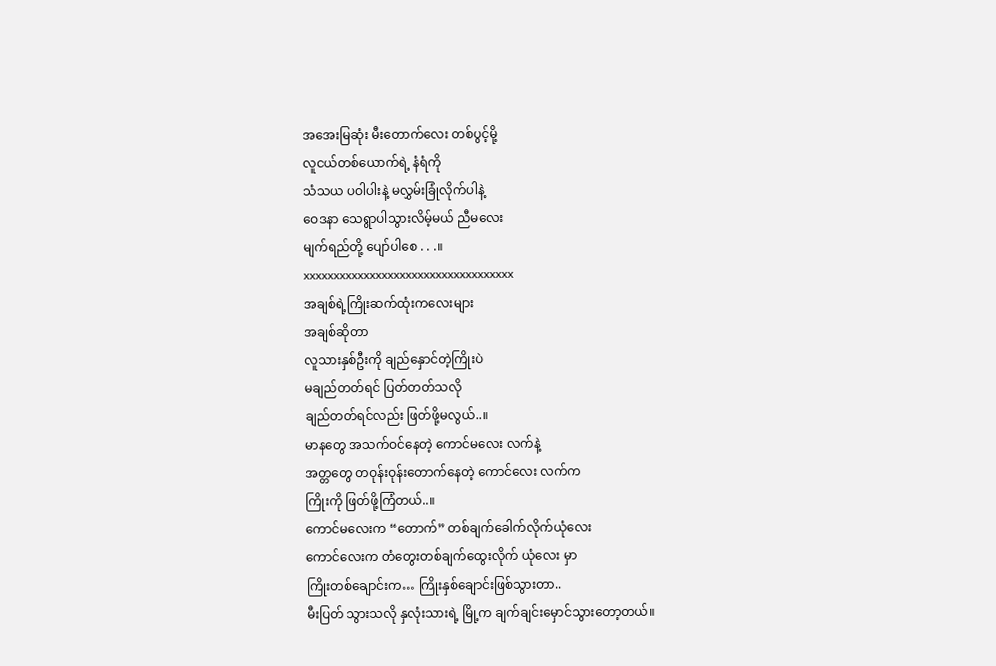အအေးမြဆုံး မီးတောက်လေး တစ်ပွင့်မို့
လူငယ်တစ်ယောက်ရဲ့ နံရံကို
သံသယ ပဝါပါးနဲ့ မလွှမ်းခြုံလိုက်ပါနဲ့
ဝေဒနာ သေရွာပါသွားလိမ့်မယ် ညီမလေး
မျက်ရည်တို့ ပျော်ပါစေ . . .။
xxxxxxxxxxxxxxxxxxxxxxxxxxxxxxxxxxx
အချစ်ရဲ့ကြိုးဆက်ထုံးကလေးများ
အချစ်ဆိုတာ
လူသားနှစ်ဦးကို ချည်နှောင်တဲ့ကြိုးပဲ
မချည်တတ်ရင် ပြတ်တတ်သလို
ချည်တတ်ရင်လည်း ဖြတ်ဖို့မလွယ်..။
မာနတွေ အသက်ဝင်နေတဲ့ ကောင်မလေး လက်နဲ့
အတ္တတွေ တဝုန်းဝုန်းတောက်နေတဲ့ ကောင်လေး လက်က
ကြိုးကို ဖြတ်ဖို့ကြံတယ်..။
ကောင်မလေးက “တောက်” တစ်ချက်ခေါက်လိုက်ယုံလေး
ကောင်လေးက တံတွေးတစ်ချက်ထွေးလိုက် ယုံလေး မှာ
ကြိုးတစ်ချောင်းက… ကြိုးနှစ်ချောင်းဖြစ်သွားတာ..
မီးပြတ် သွားသလို နှလုံးသားရဲ့ မြို့က ချက်ချင်းမှောင်သွားတော့တယ်။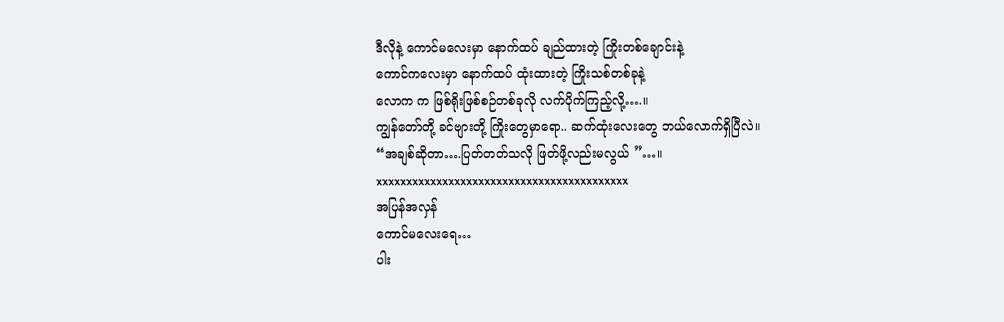ဒီလိုနဲ့ ကောင်မလေးမှာ နောက်ထပ် ချည်ထားတဲ့ ကြိုးတစ်ချောင်းနဲ့
ကောင်ကလေးမှာ နောက်ထပ် ထုံးထားတဲ့ ကြိုးသစ်တစ်ခုနဲ့
လောက က ဖြစ်ရိုးဖြစ်စဉ်တစ်ခုလို လက်ပိုက်ကြည့်လို့….။
ကျွန်တော်တို့ ခင်ဗျားတို့ ကြိုးတွေမှာရော.. ဆက်ထုံးလေးတွေ ဘယ်လောက်ရှိပြီလဲ။
“အချစ်ဆိုတာ….ပြတ်တတ်သလို ဖြတ်ဖို့လည်းမလွယ် ”…။
xxxxxxxxxxxxxxxxxxxxxxxxxxxxxxxxxxxxxxxxxx
အပြန်အလှန်
ကောင်မလေးရေ…
ပါး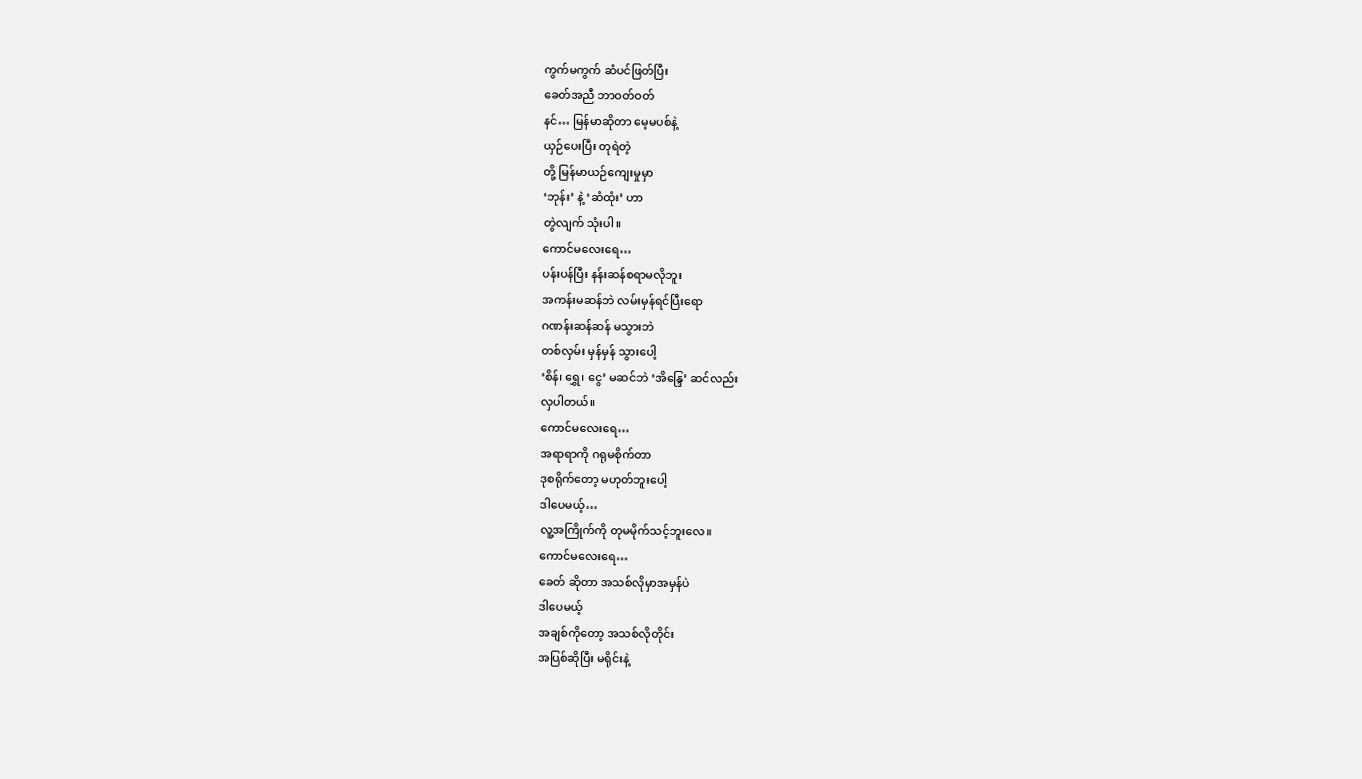ကွက်မကွက် ဆံပင်ဖြတ်ပြီး
ခေတ်အညီ ဘာဝတ်ဝတ်
နင်… မြန်မာဆိုတာ မေ့မပစ်နဲ့
ယှဉ်ပေးပြီး တုရဲတဲ့
တို့ မြန်မာယဉ်ကျေးမှုမှာ
‘ဘုန်း’ နဲ့ ‘ဆံထုံး’ ဟာ
တွဲလျက် သုံးပါ။
ကောင်မလေးရေ…
ပန်းပန်ပြီး နန်းဆန်စရာမလိုဘူး
အကန်းမဆန်ဘဲ လမ်းမှန်ရင်ပြီးရော
ဂဏန်းဆန်ဆန် မသွားဘဲ
တစ်လှမ်း မှန်မှန် သွားပေါ့
‘စိန်၊ ရွှေ၊ ငွေ’ မဆင်ဘဲ ‘အိန္ဒြေ’ ဆင်လည်း
လှပါတယ်။
ကောင်မလေးရေ…
အရာရာကို ဂရုမစိုက်တာ
ဒုစရိုက်တော့ မဟုတ်ဘူးပေါ့
ဒါပေမယ့်…
လူ့အကြိုက်ကို တုမမိုက်သင့်ဘူးလေ။
ကောင်မလေးရေ…
ခေတ် ဆိုတာ အသစ်လိုမှာအမှန်ပဲ
ဒါပေမယ့်
အချစ်ကိုတော့ အသစ်လိုတိုင်း
အပြစ်ဆိုပြီး မရိုင်းနဲ့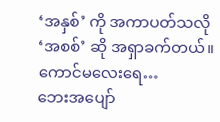‘အနှစ်’ ကို အကာပတ်သလို
‘အစစ်’ ဆို အရှာခက်တယ်။
ကောင်မလေးရေ…
ဘေးအပျော်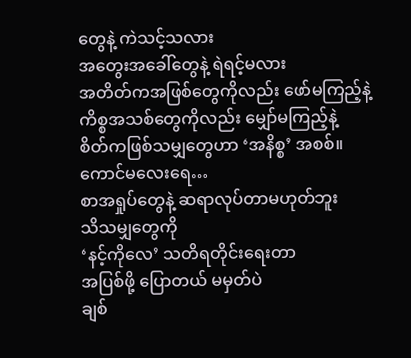တွေနဲ့ ကဲသင့်သလား
အတွေးအခေါ်တွေနဲ့ ရဲရင့်မလား
အတိတ်ကအဖြစ်တွေကိုလည်း ဖော်မကြည့်နဲ့
ကိစ္စအသစ်တွေကိုလည်း မျှော်မကြည့်နဲ့
စိတ်ကဖြစ်သမျှတွေဟာ ‘အနိစ္စ’ အစစ်။
ကောင်မလေးရေ…
စာအရှုပ်တွေနဲ့ ဆရာလုပ်တာမဟုတ်ဘူး
သိသမျှတွေကို
‘နင့်ကိုလေ’ သတိရတိုင်းရေးတာ
အပြစ်ဖို့ ပြောတယ် မမှတ်ပဲ
ချစ်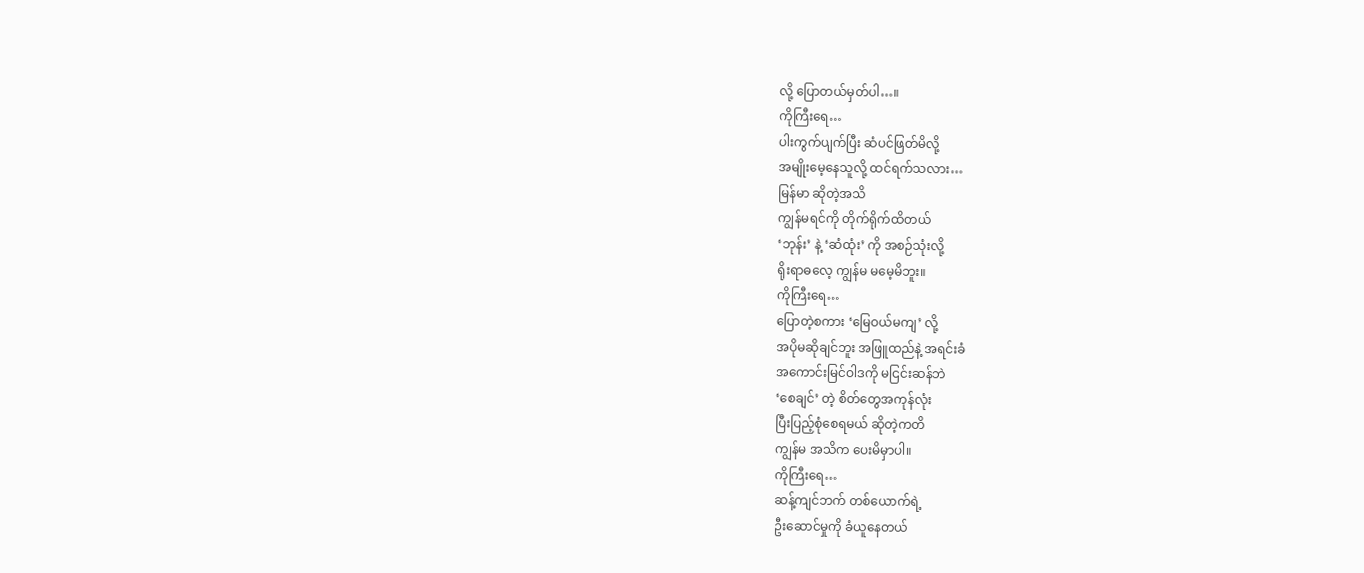လို့ ပြောတယ်မှတ်ပါ…။
ကိုကြီးရေ…
ပါးကွက်ပျက်ပြီး ဆံပင်ဖြတ်မိလို့
အမျိုးမေ့နေသူလို့ ထင်ရက်သလား…
မြန်မာ ဆိုတဲ့အသိ
ကျွန်မရင်ကို တိုက်ရိုက်ထိတယ်
‘ဘုန်း’ နဲ့ ‘ဆံထုံး’ ကို အစဉ်သုံးလို့
ရိုးရာဓလေ့ ကျွန်မ မမေ့မိဘူး။
ကိုကြီးရေ…
ပြောတဲ့စကား ‘မြေဝယ်မကျ’ လို့
အပိုမဆိုချင်ဘူး အဖြူထည်နဲ့ အရင်းခံ
အကောင်းမြင်ဝါဒကို မငြင်းဆန်ဘဲ
‘စေချင်’ တဲ့ စိတ်တွေအကုန်လုံး
ပြီးပြည့်စုံစေရမယ် ဆိုတဲ့ကတိ
ကျွန်မ အသိက ပေးမိမှာပါ။
ကိုကြီးရေ…
ဆန့်ကျင်ဘက် တစ်ယောက်ရဲ့
ဦးဆောင်မှုကို ခံယူနေတယ်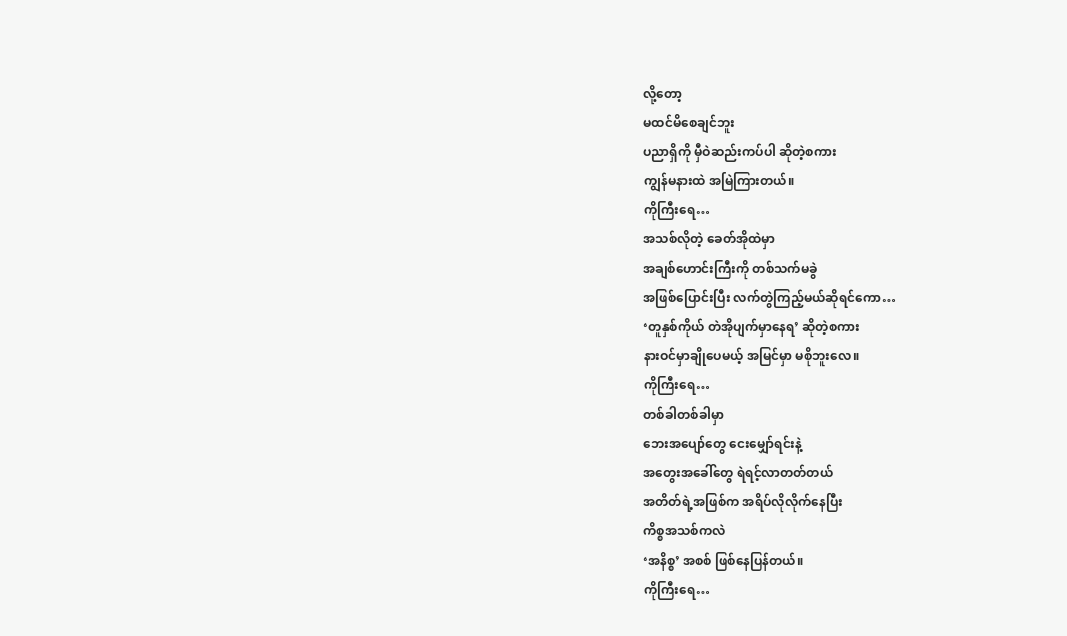လို့တော့
မထင်မိစေချင်ဘူး
ပညာရှိကို မှီဝဲဆည်းကပ်ပါ ဆိုတဲ့စကား
ကျွန်မနားထဲ အမြဲကြားတယ်။
ကိုကြီးရေ…
အသစ်လိုတဲ့ ခေတ်အိုထဲမှာ
အချစ်ဟောင်းကြီးကို တစ်သက်မခွဲ
အဖြစ်ပြောင်းပြီး လက်တွဲကြည့်မယ်ဆိုရင်ကော…
‘တူနှစ်ကိုယ် တဲအိုပျက်မှာနေရ’ ဆိုတဲ့စကား
နားဝင်မှာချိုပေမယ့် အမြင်မှာ မစိုဘူးလေ။
ကိုကြီးရေ…
တစ်ခါတစ်ခါမှာ
ဘေးအပျော်တွေ ငေးမျှော်ရင်းနဲ့
အတွေးအခေါ်တွေ ရဲရင့်လာတတ်တယ်
အတိတ်ရဲ့အဖြစ်က အရိပ်လိုလိုက်နေပြီး
ကိစ္စအသစ်ကလဲ
‘အနိစ္စ’ အစစ် ဖြစ်နေပြန်တယ်။
ကိုကြီးရေ…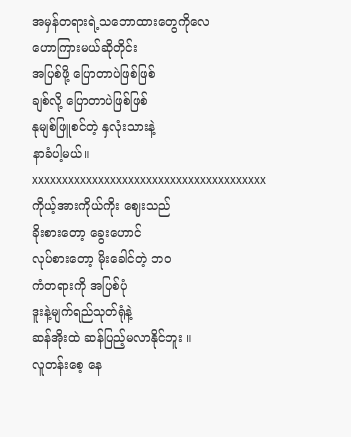အမှန်တရားရဲ့သဘောထားတွေကိုလေ
ဟောကြားမယ်ဆိုတိုင်း
အပြစ်ဖို့ ပြောတာပဲဖြစ်ဖြစ်
ချစ်လို့ ပြောတာပဲဖြစ်ဖြစ်
နုမျစ်ဖြူစင်တဲ့ နှလုံးသားနဲ့
နာခံပါ့မယ်။
xxxxxxxxxxxxxxxxxxxxxxxxxxxxxxxxxxxxxxx
ကိုယ့်အားကိုယ်ကိုး ဈေးသည်
ခိုးစားတော့ ခွေးဟောင်
လုပ်စားတော့ မိုးခေါင်တဲ့ ဘဝ
ကံတရားကို အပြစ်ပုံ
ဒူးနဲ့မျက်ရည်သုတ်ရုံနဲ့
ဆန်အိုးထဲ ဆန်ပြည့်မလာနိုင်ဘူး ။
လူတန်းစေ့ နေ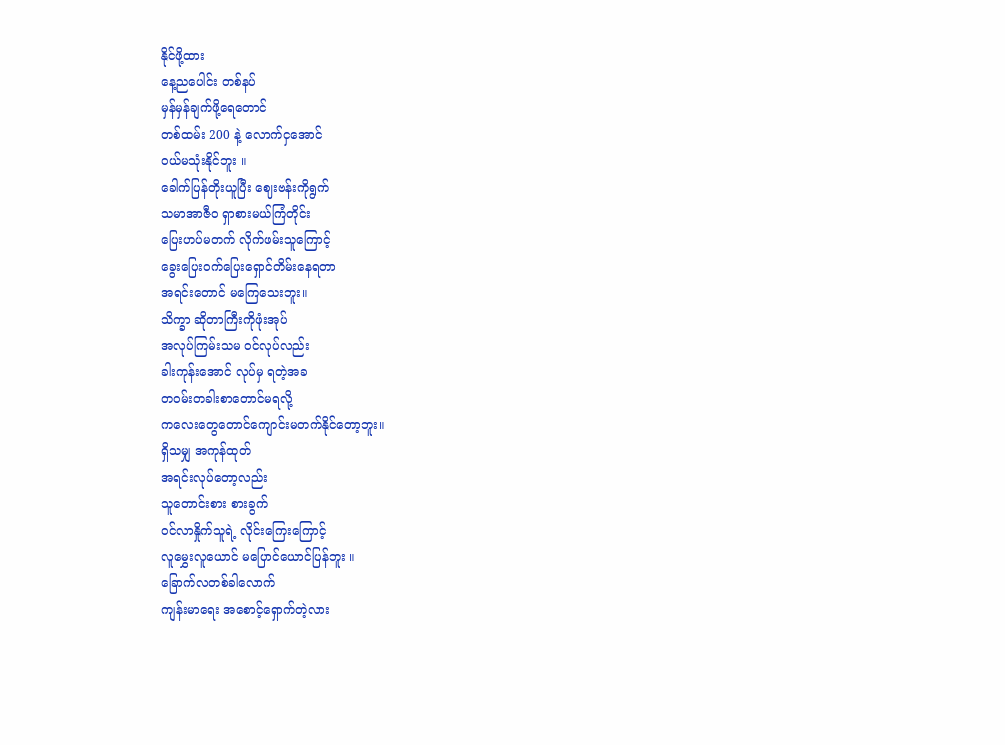နိုင်ဖို့ထား
နေ့ညပေါင်း တစ်နပ်
မှန်မှန်ချက်ဖို့ရေတောင်
တစ်ထမ်း 200 နဲ့ လောက်ငှအောင်
ဝယ်မသုံးနိုင်ဘူး ။
ခေါက်ပြန်တိုးယူပြီး ဈေးဗန်းကိုရွက်
သမာအာဇီဝ ရှာစားမယ်ကြံတိုင်း
ပြေးဟပ်မတက် လိုက်ဖမ်းသူကြောင့်
ခွေးပြေးဝက်ပြေးရှောင်တိမ်းနေရတာ
အရင်းတောင် မကြေသေးဘူး။
သိက္ခာ ဆိုတာကြီးကိုဖုံးအုပ်
အလုပ်ကြမ်းသမ ဝင်လုပ်လည်း
ခါးကုန်းအောင် လုပ်မှ ရတဲ့အခ
တဝမ်းတခါးစာတောင်မရလို့
ကလေးတွေတောင်ကျောင်းမတက်နိုင်တော့ဘူး။
ရှိသမျှ အကုန်ထုတ်
အရင်းလုပ်တော့လည်း
သူတောင်းစား စားခွက်
ဝင်လာနှိုက်သူရဲ့ လိုင်းကြေးကြောင့်
လူမွှေးလူယောင် မပြောင်ယောင်ပြန်ဘူး ။
ခြောက်လတစ်ခါလောက်
ကျန်းမာရေး အစောင့်ရှောက်တဲ့လား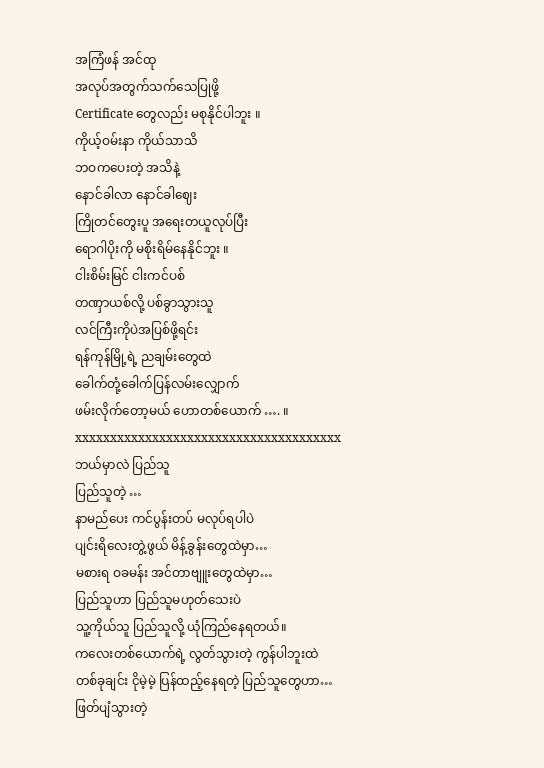အကြံဖန် အင်ထု
အလုပ်အတွက်သက်သေပြုဖို့
Certificate တွေလည်း မစုနိုင်ပါဘူး ။
ကိုယ့်ဝမ်းနာ ကိုယ်သာသိ
ဘဝကပေးတဲ့ အသိနဲ့
နောင်ခါလာ နောင်ခါဈေး
ကြိုတင်တွေးပူ အရေးတယူလုပ်ပြီး
ရောဂါပိုးကို မစိုးရိမ်နေနိုင်ဘူး ။
ငါးစိမ်းမြင် ငါးကင်ပစ်
တဏှာယစ်လို့ ပစ်ခွာသွားသူ
လင်ကြီးကိုပဲအပြစ်ဖို့ရင်း
ရန်ကုန်မြို့ရဲ့ ညချမ်းတွေထဲ
ခေါက်တုံ့ခေါက်ပြန်လမ်းလျှောက်
ဖမ်းလိုက်တော့မယ် ဟောတစ်ယောက် …. ။
xxxxxxxxxxxxxxxxxxxxxxxxxxxxxxxxxxxxxx
ဘယ်မှာလဲ ပြည်သူ
ပြည်သူတဲ့ …
နာမည်ပေး ကင်ပွန်းတပ် မလုပ်ရပါပဲ
ပျင်းရိလေးတွဲ့ဖွယ် မိန့်ခွန်းတွေထဲမှာ…
မစားရ ဝခမန်း အင်တာဗျူးတွေထဲမှာ…
ပြည်သူဟာ ပြည်သူမဟုတ်သေးပဲ
သူ့ကိုယ်သူ ပြည်သူလို့ ယုံကြည်နေရတယ်။
ကလေးတစ်ယောက်ရဲ့ လွတ်သွားတဲ့ ကွန်ပါဘူးထဲ
တစ်ခုချင်း ငိုမဲ့မဲ့ ပြန်ထည့်နေရတဲ့ ပြည်သူတွေဟာ…
ဖြတ်ပျံသွားတဲ့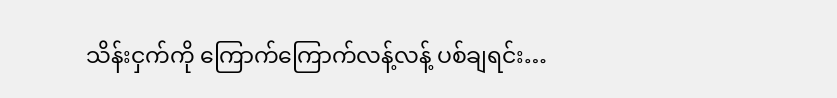သိန်းငှက်ကို ကြောက်ကြောက်လန့်လန့် ပစ်ချရင်း…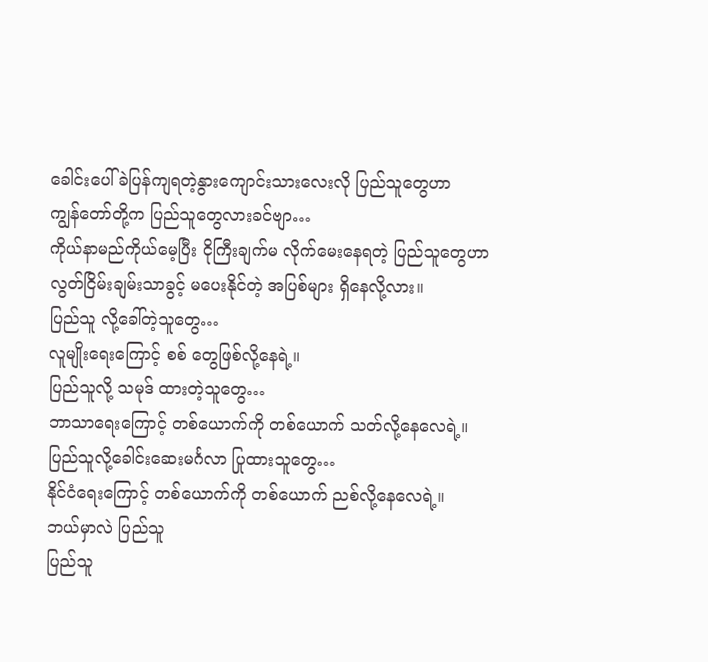ခေါင်းပေါ် ခဲပြန်ကျရတဲ့နွားကျောင်းသားလေးလို ပြည်သူတွေဟာ
ကျွန်တော်တို့က ပြည်သူတွေလားခင်ဗျာ…
ကိုယ်နာမည်ကိုယ်မေ့ပြီး ငိုကြီးချက်မ လိုက်မေးနေရတဲ့ ပြည်သူတွေဟာ
လွတ်ငြိမ်းချမ်းသာခွင့် မပေးနိုင်တဲ့ အပြစ်များ ရှိနေလို့လား။
ပြည်သူ လို့ခေါ်တဲ့သူတွေ…
လူမျိုးရေးကြောင့် စစ် တွေဖြစ်လို့နေရဲ့။
ပြည်သူလို့ သမုဒ် ထားတဲ့သူတွေ…
ဘာသာရေးကြောင့် တစ်ယောက်ကို တစ်ယောက် သတ်လို့နေလေရဲ့။
ပြည်သူလို့ခေါင်းဆေးမင်္ဂလာ ပြုထားသူတွေ…
နိုင်ငံရေးကြောင့် တစ်ယောက်ကို တစ်ယောက် ညစ်လို့နေလေရဲ့။
ဘယ်မှာလဲ ပြည်သူ
ပြည်သူ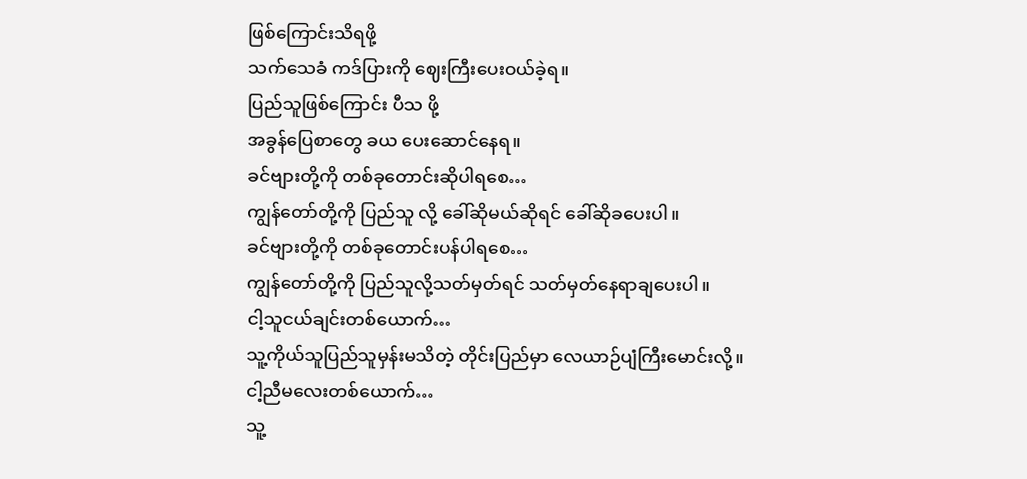ဖြစ်ကြောင်းသိရဖို့
သက်သေခံ ကဒ်ပြားကို ဈေးကြီးပေးဝယ်ခဲ့ရ။
ပြည်သူဖြစ်ကြောင်း ပီသ ဖို့
အခွန်ပြေစာတွေ ခယ ပေးဆောင်နေရ။
ခင်ဗျားတို့ကို တစ်ခုတောင်းဆိုပါရစေ…
ကျွန်တော်တို့ကို ပြည်သူ လို့ ခေါ်ဆိုမယ်ဆိုရင် ခေါ်ဆိုခပေးပါ။
ခင်ဗျားတို့ကို တစ်ခုတောင်းပန်ပါရစေ…
ကျွန်တော်တို့ကို ပြည်သူလို့သတ်မှတ်ရင် သတ်မှတ်နေရာချပေးပါ။
ငါ့သူငယ်ချင်းတစ်ယောက်…
သူ့ကိုယ်သူပြည်သူမှန်းမသိတဲ့ တိုင်းပြည်မှာ လေယာဉ်ပျံကြီးမောင်းလို့။
ငါ့ညီမလေးတစ်ယောက်…
သူ့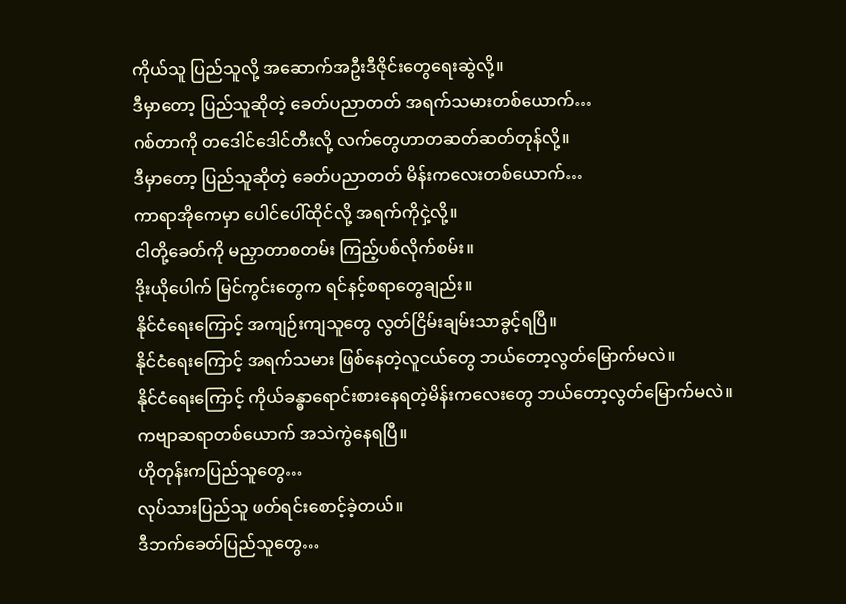ကိုယ်သူ ပြည်သူလို့ အဆောက်အဦးဒီဇိုင်းတွေရေးဆွဲလို့။
ဒီမှာတော့ ပြည်သူဆိုတဲ့ ခေတ်ပညာတတ် အရက်သမားတစ်ယောက်…
ဂစ်တာကို တဒေါင်ဒေါင်တီးလို့ လက်တွေဟာတဆတ်ဆတ်တုန်လို့။
ဒီမှာတော့ ပြည်သူဆိုတဲ့ ခေတ်ပညာတတ် မိန်းကလေးတစ်ယောက်…
ကာရာအိုကေမှာ ပေါင်ပေါ်ထိုင်လို့ အရက်ကိုငှဲ့လို့။
ငါတို့ခေတ်ကို မညှာတာစတမ်း ကြည့်ပစ်လိုက်စမ်း။
ဒိုးယိုပေါက် မြင်ကွင်းတွေက ရင်နင့်စရာတွေချည်း။
နိုင်ငံရေးကြောင့် အကျဉ်းကျသူတွေ လွတ်ငြိမ်းချမ်းသာခွင့်ရပြီ။
နိုင်ငံရေးကြောင့် အရက်သမား ဖြစ်နေတဲ့လူငယ်တွေ ဘယ်တော့လွတ်မြောက်မလဲ။
နိုင်ငံရေးကြောင့် ကိုယ်ခန္ဓာရောင်းစားနေရတဲ့မိန်းကလေးတွေ ဘယ်တော့လွတ်မြောက်မလဲ။
ကဗျာဆရာတစ်ယောက် အသဲကွဲနေရပြီ။
ဟိုတုန်းကပြည်သူတွေ…
လုပ်သားပြည်သူ ဖတ်ရင်းစောင့်ခဲ့တယ်။
ဒီဘက်ခေတ်ပြည်သူတွေ…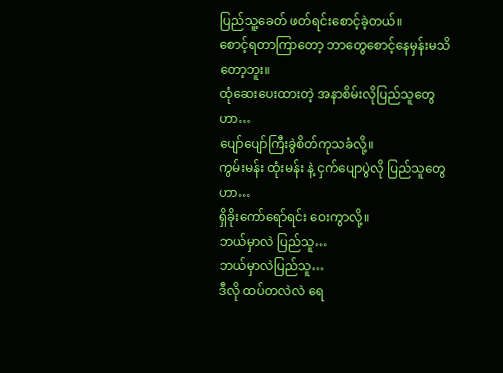ပြည်သူ့ခေတ် ဖတ်ရင်းစောင့်ခဲ့တယ်။
စောင့်ရတာကြာတော့ ဘာတွေစောင့်နေမှန်းမသိတော့ဘူး။
ထုံဆေးပေးထားတဲ့ အနာစိမ်းလိုပြည်သူတွေဟာ…
ပျော်ပျော်ကြီးခွဲစိတ်ကုသခံလို့။
ကွမ်းမန်း ထုံးမန်း နဲ့ ငှက်ပျောပွဲလို ပြည်သူတွေဟာ…
ရှိခိုးကော်ရော်ရင်း ဝေးကွာလို့။
ဘယ်မှာလဲ ပြည်သူ…
ဘယ်မှာလဲပြည်သူ…
ဒီလို ထပ်တလဲလဲ ရေ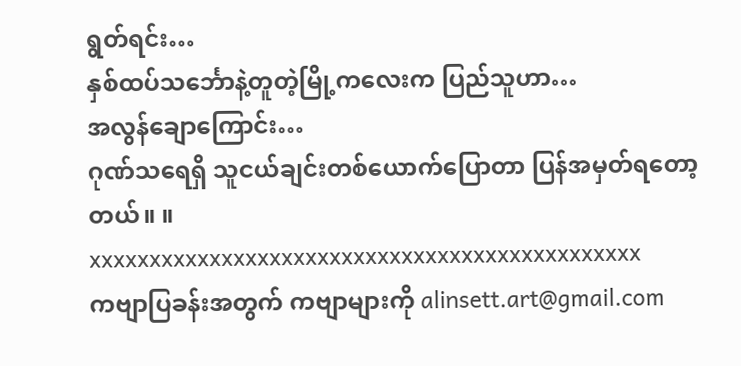ရွတ်ရင်း…
နှစ်ထပ်သင်္ဘောနဲ့တူတဲ့မြို့ကလေးက ပြည်သူဟာ…
အလွန်ချောကြောင်း…
ဂုဏ်သရေရှိ သူငယ်ချင်းတစ်ယောက်ပြောတာ ပြန်အမှတ်ရတော့တယ်။ ။
xxxxxxxxxxxxxxxxxxxxxxxxxxxxxxxxxxxxxxxxxxxxxx
ကဗျာပြခန်းအတွက် ကဗျာများကို alinsett.art@gmail.com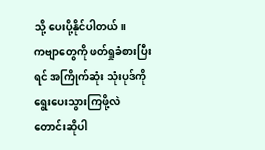သို့ ပေးပို့နိုင်ပါတယ်။
ကဗျာတွေကို ဖတ်ရှုခံစားပြီးရင် အကြိုက်ဆုံး သုံးပုဒ်ကို ရွေးပေးသွားကြဖို့လဲ တောင်းဆိုပါ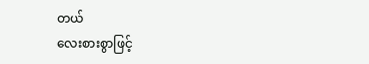တယ်
လေးစားစွာဖြင့်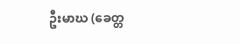ဦးမာဃ (ခေတ္တ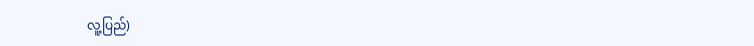လူ့ပြည်)